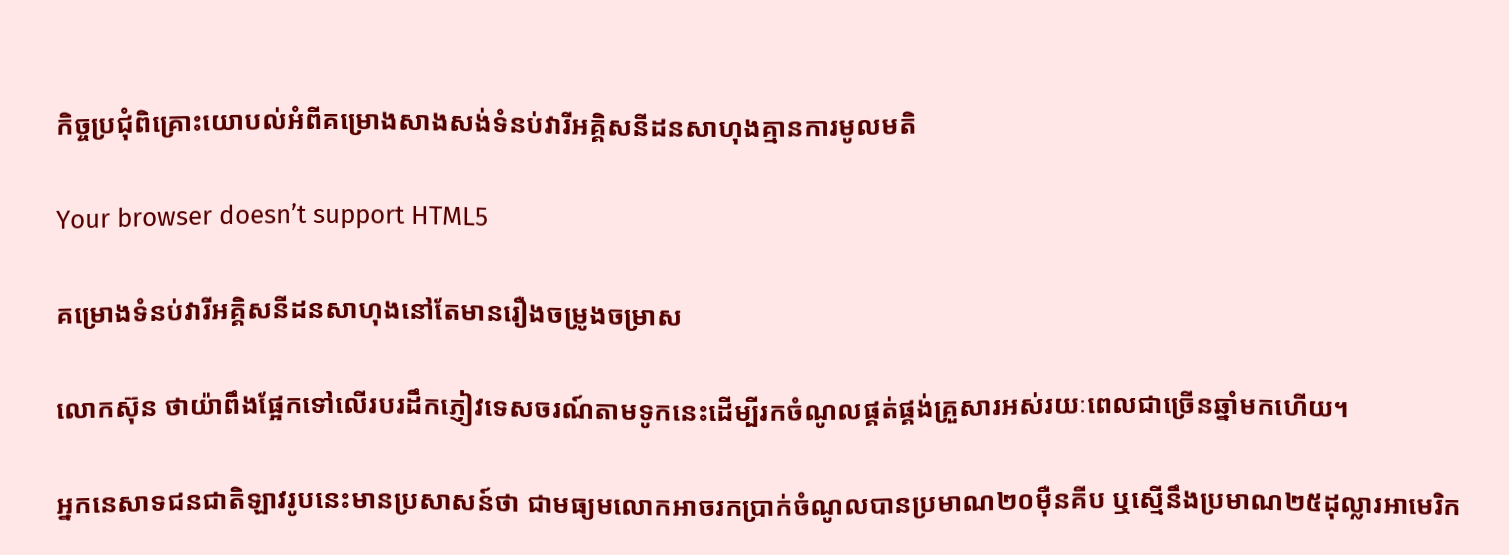កិច្ចប្រជុំពិគ្រោះយោបល់អំពីគម្រោងសាងសង់ទំនប់វារីអគ្គិសនីដនសាហុងគ្មានការមូលមតិ

Your browser doesn’t support HTML5

គម្រោងទំនប់វារីអគ្គិសនីដនសាហុងនៅតែមានរឿងចម្រូងចម្រាស

លោកស៊ុន ថាយ៉ាពឹងផ្អែកទៅលើរបរដឹកភ្ញៀវទេសចរណ៍តាមទូកនេះដើម្បីរកចំណូលផ្គត់ផ្គង់គ្រួសារអស់រយៈពេលជាច្រើនឆ្នាំមកហើយ។

អ្នកនេសាទជនជាតិឡាវរូបនេះមានប្រសាសន៍ថា ជាមធ្យមលោកអាចរកប្រាក់ចំណូលបានប្រមាណ២០ម៉ឺនគីប ឬស្មើនឹងប្រមាណ២៥ដុល្លារអាមេរិក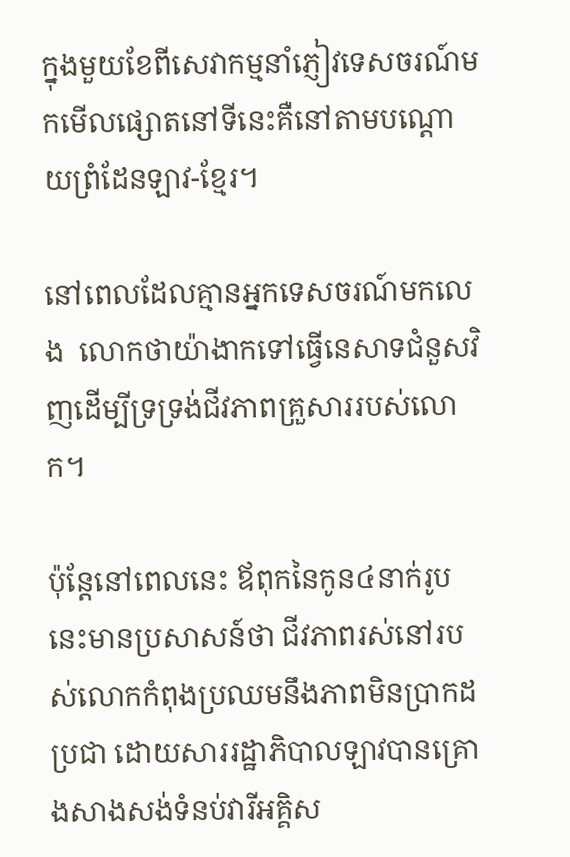ក្នុងមួយខែពីសេវាកម្មនាំភ្ញៀវទេសចរណ៍មកមើលផ្សោតនៅទីនេះគឺនៅតាមបណ្តោយព្រំដែនឡាវ-ខ្មែរ។

នៅពេលដែលគ្មានអ្នកទេសចរណ៍មកលេង  លោកថាយ៉ាងាកទៅធ្វើនេសាទជំនួសវិញដើម្បីទ្រទ្រង់ជីវភាពគ្រួសាររបស់លោក។

ប៉ុន្តែនៅពេលនេះ ឪពុកនៃកូន៤នាក់រូបនេះមានប្រសាសន៍ថា ជីវភាពរស់នៅរបស់លោកកំពុងប្រឈមនឹងភាពមិនប្រាកដប្រជា ដោយសាររដ្ឋាភិបាលឡាវបានគ្រោងសាងសង់ទំនប់វារីអគ្គិស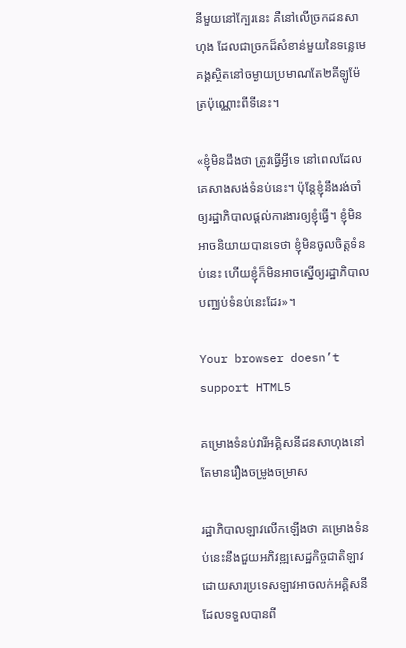នីមួយនៅក្បែរនេះ គឺនៅលើច្រកដនសាហុង ដែលជាច្រកដ៏សំខាន់មួយនៃទន្លេមេគង្គស្ថិតនៅចម្ងាយប្រមាណតែ២គីឡូម៉ែត្រប៉ុណ្ណោះពីទីនេះ។

«ខ្ញុំមិនដឹងថា ត្រូវធ្វើអ្វីទេ នៅពេលដែលគេសាងសង់ទំនប់នេះ។ ប៉ុន្តែខ្ញុំនឹងរង់ចាំឲ្យរដ្ឋាភិបាលផ្តល់ការងារឲ្យខ្ញុំធ្វើ។ ខ្ញុំមិនអាចនិយាយបានទេថា ខ្ញុំមិនចូលចិត្តទំនប់នេះ ហើយខ្ញុំក៏មិនអាចស្នើឲ្យរដ្ឋាភិបាលបញ្ឈប់ទំនប់នេះដែរ»។

Your browser doesn’t support HTML5

គម្រោងទំនប់វារីអគ្គិសនីដនសាហុងនៅតែមានរឿងចម្រូងចម្រាស

រដ្ឋាភិបាលឡាវលើកឡើងថា គម្រោងទំនប់នេះនឹងជួយអភិវឌ្ឍសេដ្ឋកិច្ចជាតិឡាវ ដោយសារប្រទេសឡាវអាចលក់អគ្គិសនី ដែលទទួលបានពី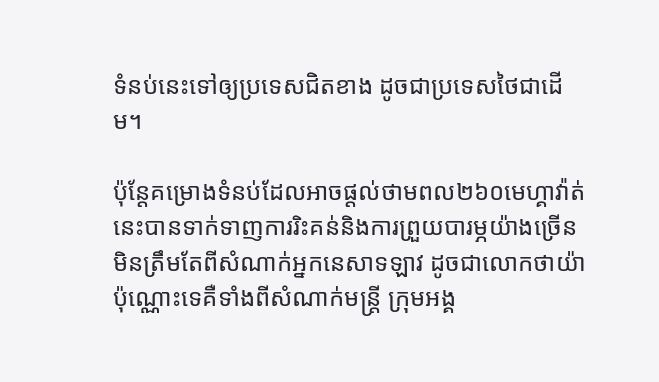ទំនប់នេះទៅឲ្យប្រទេសជិតខាង ដូចជាប្រទេសថៃជាដើម។

ប៉ុន្តែគម្រោងទំនប់ដែលអាចផ្តល់ថាមពល២៦០មេហ្គាវ៉ាត់នេះបានទាក់ទាញការរិះគន់និងការព្រួយបារម្ភយ៉ាងច្រើន មិនត្រឹមតែពីសំណាក់អ្នកនេសាទឡាវ ដូចជាលោកថាយ៉ាប៉ុណ្ណោះទេគឺទាំងពីសំណាក់មន្ត្រី ក្រុមអង្គ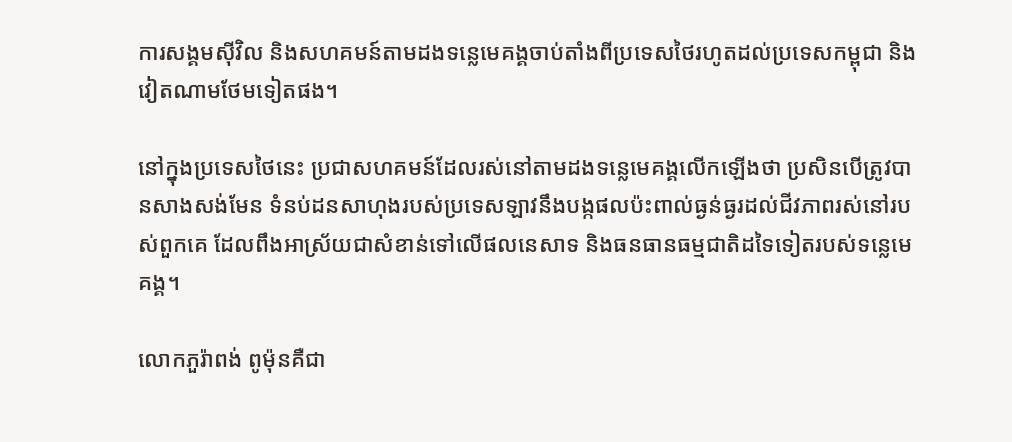ការសង្គមស៊ីវិល និងសហគមន៍តាមដងទន្លេមេគង្គចាប់តាំងពីប្រទេសថៃរហូតដល់ប្រទេសកម្ពុជា និងវៀតណាមថែមទៀតផង។

នៅក្នុងប្រទេសថៃនេះ ប្រជាសហគមន៍ដែលរស់នៅតាមដងទន្លេមេគង្គលើកឡើងថា ប្រសិនបើត្រូវបានសាងសង់មែន ទំនប់ដនសាហុងរបស់ប្រទេសឡាវនឹងបង្កផលប៉ះពាល់ធ្ងន់ធ្ងរដល់ជីវភាពរស់នៅរបស់ពួកគេ ដែលពឹងអាស្រ័យជាសំខាន់ទៅលើផលនេសាទ និងធនធានធម្មជាតិដទៃទៀតរបស់ទន្លេមេគង្គ។

លោកភួរ៉ាពង់ ពូម៉ុនគឺជា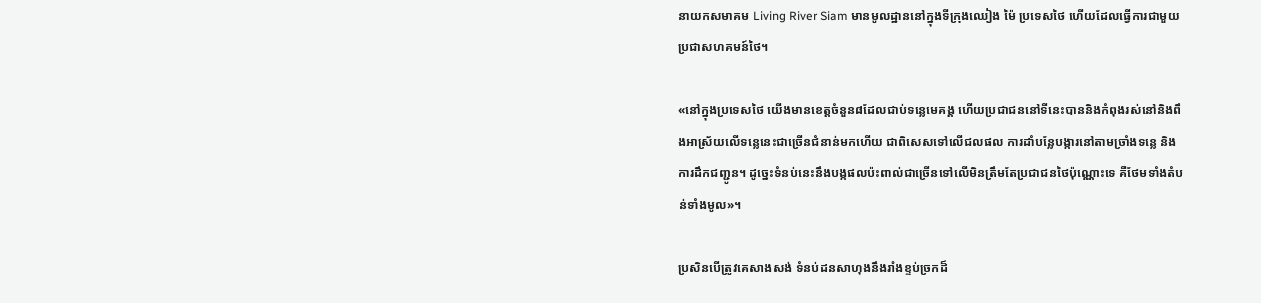នាយកសមាគម Living River Siam មានមូលដ្ឋាននៅក្នុងទីក្រុងឈៀង ម៉ៃ ប្រទេសថៃ ហើយដែលធ្វើការជាមួយប្រជាសហគមន៍ថៃ។

«នៅក្នុងប្រទេសថៃ យើងមានខេត្តចំនួន៨ដែលជាប់ទន្លេមេគង្គ ហើយប្រជាជននៅទីនេះបាននិងកំពុងរស់នៅនិងពឹងអាស្រ័យលើទន្លេនេះជាច្រើនជំនាន់មកហើយ ជាពិសេសទៅលើជលផល ការដាំបន្លែបង្ការនៅតាមច្រាំងទន្លេ និងការដឹកជញ្ជូន។ ដូច្នេះទំនប់នេះនឹងបង្កផលប៉ះពាល់ជាច្រើនទៅលើមិនត្រឹមតែប្រជាជនថៃប៉ុណ្ណោះទេ គឺថែមទាំងតំបន់ទាំងមូល»។

ប្រសិនបើត្រូវគេសាងសង់ ទំនប់ដនសាហុងនឹងរាំងខ្ទប់ច្រកដ៏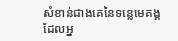សំខាន់ជាងគេនៃទន្លេមេគង្គដែលអ្ន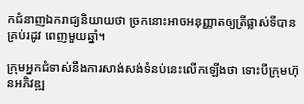កជំនាញឯករាជ្យនិយាយថា ច្រកនោះអាចអនុញ្ញាតឲ្យត្រីផ្លាស់ទីបានគ្រប់រដូវ ពេញមួយឆ្នាំ។

ក្រុមអ្នកជំទាស់នឹងការសាង់សង់ទំនប់នេះលើកឡើងថា ទោះបីក្រុមហ៊ុនអភិវឌ្ឍ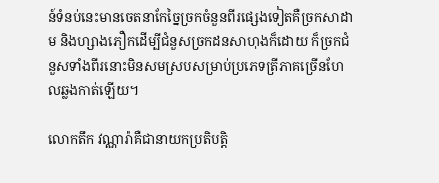ន៍ទំនប់នេះមានចេតនាកែច្នៃច្រកចំនួនពីរផ្សេងទៀតគឺច្រកសាដាម និងហ្សាងភឿកដើម្បីជំនួសច្រកដនសាហុងក៏ដោយ ក៏ច្រកជំនួសទាំងពីរនោះមិនសមស្របសម្រាប់ប្រភេទត្រីភាគច្រើនហែលឆ្លងកាត់ឡើយ។

លោកតឹក វណ្ណារ៉ាគឺជានាយកប្រតិបត្តិ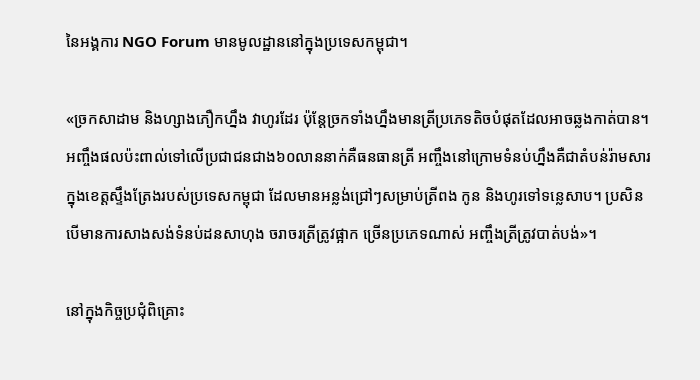នៃអង្គការ NGO Forum មានមូលដ្ឋាននៅក្នុងប្រទេសកម្ពុជា។

«ច្រកសាដាម និងហ្សាងភឿកហ្នឹង វាហូរដែរ ប៉ុន្តែច្រកទាំងហ្នឹងមានត្រីប្រភេទតិចបំផុតដែលអាចឆ្លងកាត់បាន។ អញ្ចឹងផលប៉ះពាល់ទៅលើប្រជាជនជាង៦០លាននាក់គឺធនធានត្រី អញ្ចឹងនៅក្រោមទំនប់ហ្នឹងគឺជាតំបន់រ៉ាមសារក្នុងខេត្តស្ទឹងត្រែងរបស់ប្រទេសកម្ពុជា ដែលមានអន្លង់ជ្រៅៗសម្រាប់ត្រីពង កូន និងហូរទៅទន្លេសាប។ ប្រសិនបើមានការសាងសង់ទំនប់ដនសាហុង ចរាចរត្រីត្រូវផ្អាក ច្រើនប្រភេទណាស់ អញ្ចឹងត្រីត្រូវបាត់បង់»។

នៅក្នុងកិច្ចប្រជុំពិគ្រោះ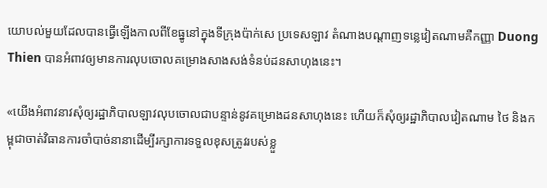យោបល់មួយដែលបានធ្វើឡើងកាលពីខែធ្នូនៅក្នុងទីក្រុងប៉ាក់សេ ប្រទេសឡាវ តំណាងបណ្តាញទន្លេវៀតណាមគឺកញ្ញា Duong Thien បានអំពាវឲ្យមានការលុបចោលគម្រោងសាងសង់ទំនប់ដនសាហុងនេះ។

«យើងអំពាវនាវសុំឲ្យរដ្ឋាភិបាលឡាវលុបចោលជាបន្ទាន់នូវគម្រោងដនសាហុងនេះ ហើយក៏សុំឲ្យរដ្ឋាភិបាលវៀតណាម ថៃ និងកម្ពុជាចាត់វិធានការចាំបាច់នានាដើម្បីរក្សាការទទួលខុសត្រូវរបស់ខ្លួ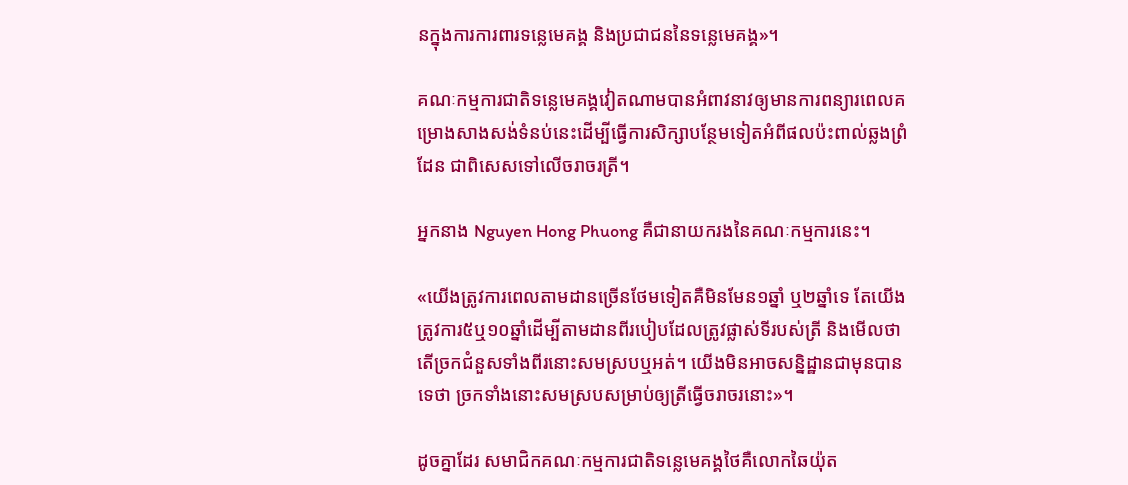នក្នុងការការពារទន្លេមេគង្គ និងប្រជាជននៃទន្លេមេគង្គ»។

គណៈកម្មការជាតិទន្លេមេគង្គវៀតណាមបានអំពាវនាវឲ្យមានការពន្យារពេលគម្រោងសាងសង់ទំនប់នេះដើម្បីធ្វើការសិក្សាបន្ថែមទៀតអំពីផលប៉ះពាល់ឆ្លងព្រំដែន ជាពិសេសទៅលើចរាចរត្រី។

អ្នកនាង Nguyen Hong Phuong គឺជានាយករងនៃគណៈកម្មការនេះ។

«យើងត្រូវការពេលតាមដានច្រើនថែមទៀតគឺមិនមែន១ឆ្នាំ ឬ២ឆ្នាំទេ តែយើងត្រូវការ៥ឬ១០ឆ្នាំដើម្បីតាមដានពីរបៀបដែលត្រូវផ្លាស់ទីរបស់ត្រី និងមើលថា តើច្រកជំនួសទាំងពីរនោះសមស្របឬអត់។ យើងមិនអាចសន្និដ្ឋានជាមុនបានទេថា ច្រកទាំងនោះសមស្របសម្រាប់ឲ្យត្រីធ្វើចរាចរនោះ»។

ដូចគ្នាដែរ សមាជិកគណៈកម្មការជាតិទន្លេមេគង្គថៃគឺលោកឆៃយ៉ុត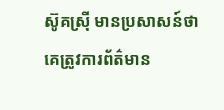ស៊ូគស្រ៊ី មានប្រសាសន៍ថា គេត្រូវការព័ត៌មាន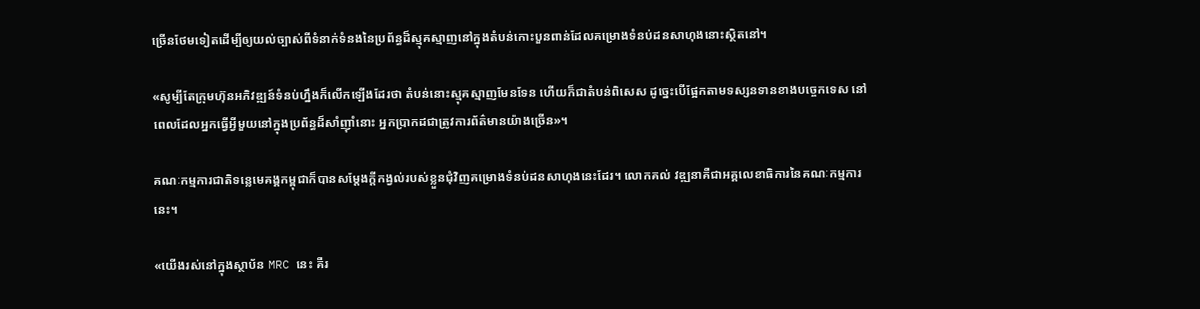ច្រើនថែមទៀតដើម្បីឲ្យយល់ច្បាស់ពីទំនាក់ទំនងនៃប្រព័ន្ធដ៏ស្មុគស្មាញនៅក្នុងតំបន់កោះបួនពាន់ដែលគម្រោងទំនប់ដនសាហុងនោះស្ថិតនៅ។

«សូម្បីតែក្រុមហ៊ុនអភិវឌ្ឍន៍ទំនប់ហ្នឹងក៏លើកឡើងដែរថា តំបន់នោះស្មុគស្មាញមែនទែន ហើយក៏ជាតំបន់ពិសេស ដូច្នេះបើផ្អែកតាមទស្សនទានខាងបច្ចេកទេស នៅពេលដែលអ្នកធ្វើអ្វីមួយនៅក្នុងប្រព័ន្ធដ៏សាំញ៉ាំនោះ អ្នកប្រាកដជាត្រូវការព័ត៌មានយ៉ាងច្រើន»។

គណៈកម្មការជាតិទន្លេមេគង្គកម្ពុជាក៏បានសម្តែងក្តីកង្វល់របស់ខ្លួនជុំវិញគម្រោងទំនប់ដនសាហុងនេះដែរ។ លោកគល់ វឌ្ឍនាគឺជាអគ្គលេខាធិការនៃគណៈកម្មការនេះ។

«យើងរស់នៅក្នុងស្ថាប័ន MRC នេះ គឺរ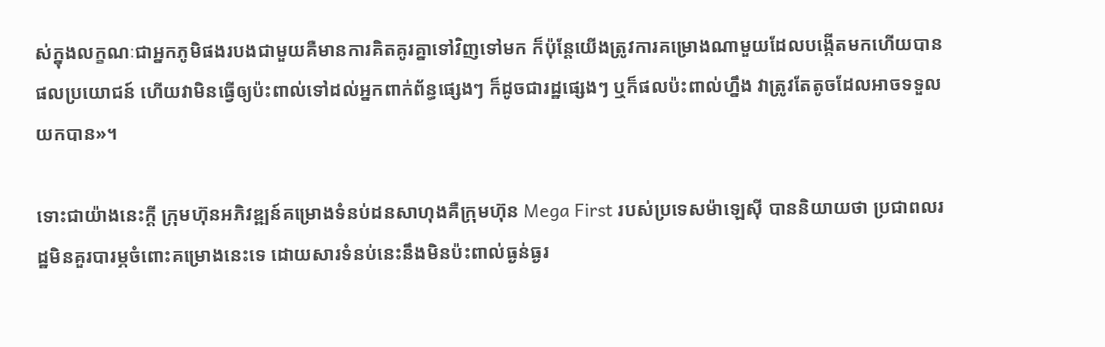ស់ក្នុងលក្ខណៈជាអ្នកភូមិផងរបងជាមួយគឺមានការគិតគូរគ្នាទៅវិញទៅមក ក៏ប៉ុន្តែយើងត្រូវការគម្រោងណាមួយដែលបង្កើតមកហើយបានផលប្រយោជន៍ ហើយវាមិនធ្វើឲ្យប៉ះពាល់ទៅដល់អ្នកពាក់ព័ន្ធផ្សេងៗ ក៏ដូចជារដ្ឋផ្សេងៗ ឬក៏ផលប៉ះពាល់ហ្នឹង វាត្រូវតែតូចដែលអាចទទួលយកបាន»។

ទោះជាយ៉ាងនេះក្តី ក្រុមហ៊ុនអភិវឌ្ឍន៍គម្រោងទំនប់ដនសាហុងគឺក្រុមហ៊ុន Mega First របស់ប្រទេសម៉ាឡេស៊ី បាននិយាយថា ប្រជាពលរដ្ឋមិនគួរបារម្ភចំពោះគម្រោងនេះទេ ដោយសារទំនប់នេះនឹងមិនប៉ះពាល់ធ្ងន់ធ្ងរ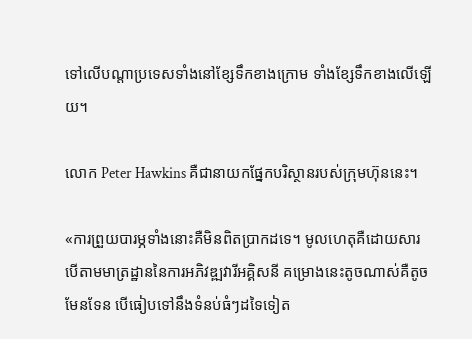ទៅលើបណ្តាប្រទេសទាំងនៅខ្សែទឹកខាងក្រោម ទាំងខ្សែទឹកខាងលើឡើយ។

លោក Peter Hawkins គឺជានាយកផ្នែកបរិស្ថានរបស់ក្រុមហ៊ុននេះ។

«ការព្រួយបារម្ភទាំងនោះគឺមិនពិតប្រាកដទេ។ មូលហេតុគឺដោយសារបើតាមមាត្រដ្ឋាននៃការអភិវឌ្ឍវារីអគ្គិសនី គម្រោងនេះតូចណាស់គឺតូចមែនទែន បើធៀបទៅនឹងទំនប់ធំៗដទៃទៀត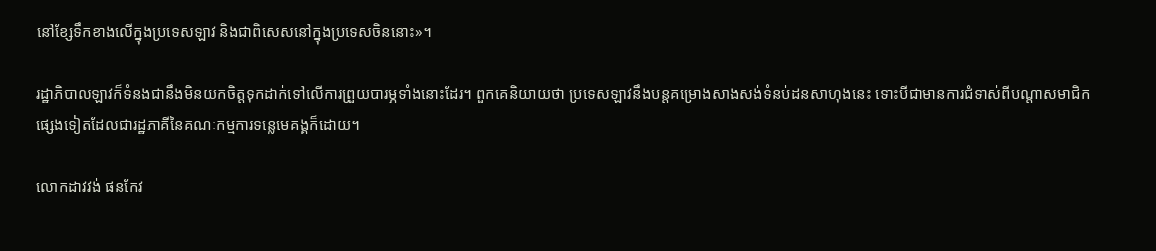នៅខ្សែទឹកខាងលើក្នុងប្រទេសឡាវ និងជាពិសេសនៅក្នុងប្រទេសចិននោះ»។

រដ្ឋាភិបាលឡាវក៏ទំនងជានឹងមិនយកចិត្តទុកដាក់ទៅលើការព្រួយបារម្ភទាំងនោះដែរ។ ពួកគេនិយាយថា ប្រទេសឡាវនឹងបន្តគម្រោងសាងសង់ទំនប់ដនសាហុងនេះ ទោះបីជាមានការជំទាស់ពីបណ្តាសមាជិកផ្សេងទៀតដែលជារដ្ឋភាគីនៃគណៈកម្មការទន្លេមេគង្គក៏ដោយ។

លោកដាវវង់ ផនកែវ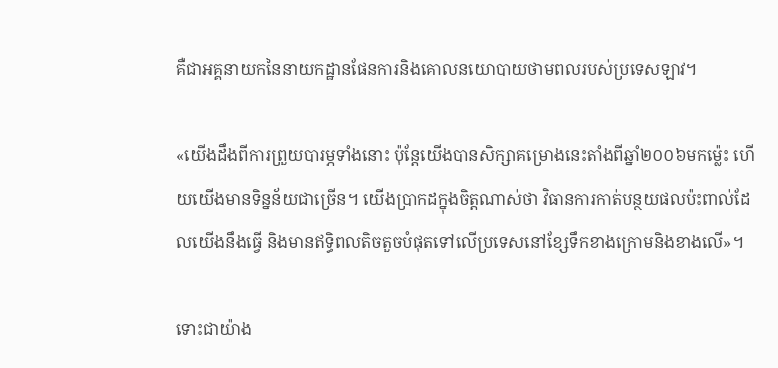គឺជាអគ្គនាយកនៃនាយកដ្ឋានផែនការនិងគោលនយោបាយថាមពលរបស់ប្រទេសឡាវ។

«យើងដឹងពីការព្រួយបារម្ភទាំងនោះ ប៉ុន្តែយើងបានសិក្សាគម្រោងនេះតាំងពីឆ្នាំ២០០៦មកម៉្លេះ ហើយយើងមានទិន្នន័យជាច្រើន។ យើងប្រាកដក្នុងចិត្តណាស់ថា វិធានការកាត់បន្ថយផលប៉ះពាល់ដែលយើងនឹងធ្វើ និងមានឥទ្ធិពលតិចតួចបំផុតទៅលើប្រទេសនៅខ្សែទឹកខាងក្រោមនិងខាងលើ»។

ទោះជាយ៉ាង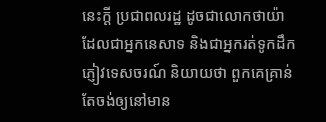នេះក្តី ប្រជាពលរដ្ឋ ដូចជាលោកថាយ៉ា ដែលជាអ្នកនេសាទ និងជាអ្នករត់ទូកដឹកភ្ញៀវទេសចរណ៍ និយាយថា ពួកគេគ្រាន់តែចង់ឲ្យនៅមាន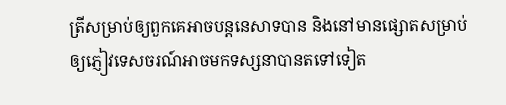ត្រីសម្រាប់ឲ្យពួកគេអាចបន្តនេសាទបាន និងនៅមានផ្សោតសម្រាប់ឲ្យភ្ញៀវទេសចរណ៍អាចមកទស្សនាបានតទៅទៀត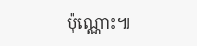ប៉ុណ្ណោះ៕